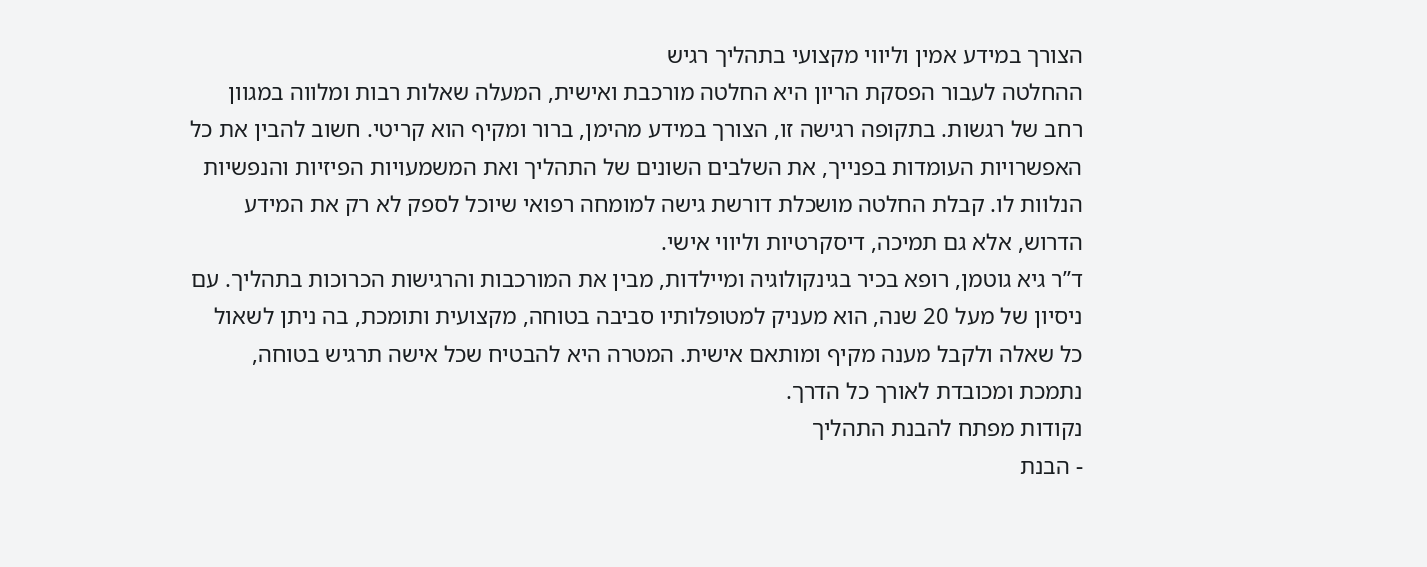הצורך במידע אמין וליווי מקצועי בתהליך רגיש
ההחלטה לעבור הפסקת הריון היא החלטה מורכבת ואישית, המעלה שאלות רבות ומלווה במגוון רחב של רגשות. בתקופה רגישה זו, הצורך במידע מהימן, ברור ומקיף הוא קריטי. חשוב להבין את כל האפשרויות העומדות בפנייך, את השלבים השונים של התהליך ואת המשמעויות הפיזיות והנפשיות הנלוות לו. קבלת החלטה מושכלת דורשת גישה למומחה רפואי שיוכל לספק לא רק את המידע הדרוש, אלא גם תמיכה, דיסקרטיות וליווי אישי.
ד”ר גיא גוטמן, רופא בכיר בגינקולוגיה ומיילדות, מבין את המורכבות והרגישות הכרוכות בתהליך. עם ניסיון של מעל 20 שנה, הוא מעניק למטופלותיו סביבה בטוחה, מקצועית ותומכת, בה ניתן לשאול כל שאלה ולקבל מענה מקיף ומותאם אישית. המטרה היא להבטיח שכל אישה תרגיש בטוחה, נתמכת ומכובדת לאורך כל הדרך.
נקודות מפתח להבנת התהליך
- הבנת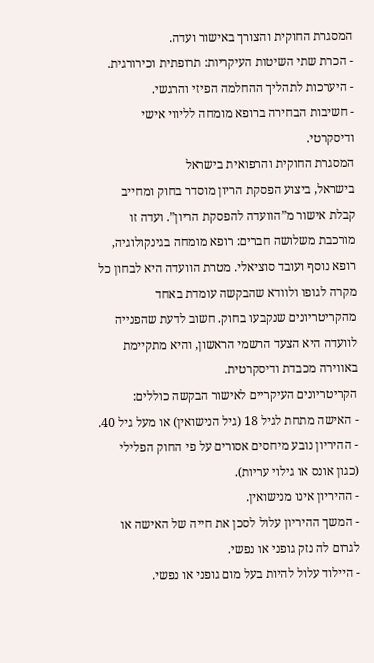המסגרת החוקית והצורך באישור ועדה.
- הכרת שתי השיטות העיקריות: תרופתית וכירורגית.
- היערכות לתהליך ההחלמה הפיזי והרגשי.
- חשיבות הבחירה ברופא מומחה לליווי אישי ודיסקרטי.
המסגרת החוקית והרפואית בישראל
בישראל, ביצוע הפסקת הריון מוסדר בחוק ומחייב קבלת אישור מ”הוועדה להפסקת הריון”. ועדה זו מורכבת משלושה חברים: רופא מומחה בגינקולוגיה, רופא נוסף ועובד סוציאלי. מטרת הוועדה היא לבחון כל מקרה לגופו ולוודא שהבקשה עומדת באחד מהקריטריונים שנקבעו בחוק. חשוב לדעת שהפנייה לוועדה היא הצעד הרשמי הראשון, והיא מתקיימת באווירה מכבדת ודיסקרטית.
הקריטריונים העיקריים לאישור הבקשה כוללים:
- האישה מתחת לגיל 18 (גיל הנישואין) או מעל גיל 40.
- ההיריון נובע מיחסים אסורים על פי החוק הפלילי (כגון אונס או גילוי עריות).
- ההיריון אינו מנישואין.
- המשך ההיריון עלול לסכן את חייה של האישה או לגרום לה נזק גופני או נפשי.
- היילוד עלול להיות בעל מום גופני או נפשי.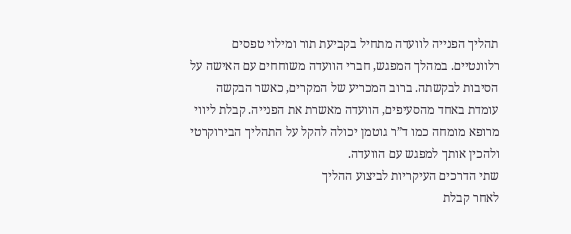תהליך הפנייה לוועדה מתחיל בקביעת תור ומילוי טפסים רלוונטיים. במהלך המפגש, חברי הוועדה משוחחים עם האישה על הסיבות לבקשתה. ברוב המכריע של המקרים, כאשר הבקשה עומדת באחד מהסעיפים, הוועדה מאשרת את הפנייה. קבלת ליווי מרופא מומחה כמו ד”ר גוטמן יכולה להקל על התהליך הבירוקרטי ולהכין אותך למפגש עם הוועדה.
שתי הדרכים העיקריות לביצוע ההליך
לאחר קבלת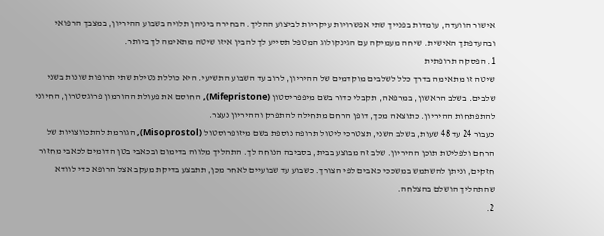אישור הוועדה, עומדות בפנייך שתי אפשרויות עיקריות לביצוע ההליך. הבחירה ביניהן תלויה בשבוע ההיריון, במצבך הרפואי ובהעדפתך האישית. שיחה מעמיקה עם הגינקולוג המטפל תסייע לך להבין איזו שיטה מתאימה לך ביותר.
1. הפסקה תרופתית
שיטה זו מתאימה בדרך כלל לשלבים מוקדמים של ההיריון, לרוב עד השבוע התשיעי. היא כוללת נטילת שתי תרופות שונות בשני שלבים. בשלב הראשון, במרפאה, תקבלי כדור בשם מיפפריסטון (Mifepristone), החוסם את פעולת ההורמון פרוגסטרון, החיוני להתפתחות ההיריון. כתוצאה מכך, דופן הרחם מתחילה להתפרק וההיריון נעצר.
כעבור 24 עד 48 שעות, בשלב השני, תצטרכי ליטול תרופה נוספת בשם מיזופרוסטול (Misoprostol), הגורמת להתכווצויות של הרחם ולפליטת תוכן ההיריון. שלב זה מבוצע בבית, בסביבה הנוחה לך. התהליך מלווה בדימום ובכאבי בטן הדומים לכאבי מחזור חזקים, וניתן להשתמש במשככי כאבים לפי הצורך. כשבוע עד שבועיים לאחר מכן, תתבצע בדיקת מעקב אצל הרופא כדי לוודא שהתהליך הושלם בהצלחה.
2.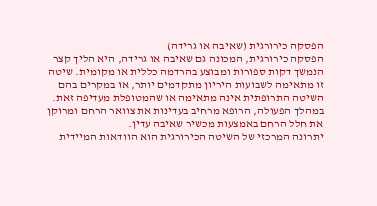הפסקה כירורגית (שאיבה או גרידה)
הפסקה כירורגית, המכונה גם שאיבה או גרידה, היא הליך קצר הנמשך דקות ספורות ומבוצע בהרדמה כללית או מקומית. שיטה זו מתאימה לשבועות היריון מתקדמים יותר, או במקרים בהם השיטה התרופתית אינה מתאימה או שהמטופלת מעדיפה זאת. במהלך הפעולה, הרופא מרחיב בעדינות את צוואר הרחם ומרוקן את חלל הרחם באמצעות מכשיר שאיבה עדין.
יתרונה המרכזי של השיטה הכירורגית הוא הוודאות המיידית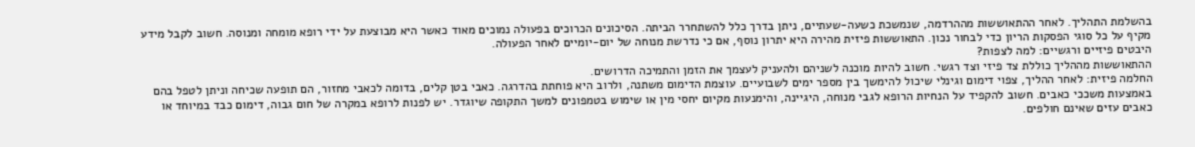בהשלמת התהליך. לאחר ההתאוששות מההרדמה, שנמשכת כשעה-שעתיים, ניתן בדרך כלל להשתחרר הביתה. הסיכונים הכרוכים בפעולה נמוכים מאוד כאשר היא מבוצעת על ידי רופא מומחה ומנוסה. חשוב לקבל מידע מקיף על כל סוגי הפסקות הריון כדי לבחור נכון. התאוששות פיזית מהירה היא יתרון נוסף, אם כי נדרשת מנוחה של יום-יומיים לאחר הפעולה.
היבטים פיזיים ורגשיים: למה לצפות?
ההתאוששות מההליך כוללת צד פיזי וצד רגשי. חשוב להיות מוכנה לשניהם ולהעניק לעצמך את הזמן והתמיכה הדרושים.
החלמה פיזית: לאחר ההליך, צפוי דימום וגינלי שיכול להימשך בין מספר ימים לשבועיים. עוצמת הדימום משתנה, ולרוב היא פוחתת בהדרגה. כאבי בטן קלים, בדומה לכאבי מחזור, הם תופעה שכיחה וניתן לטפל בהם באמצעות משככי כאבים. חשוב להקפיד על הנחיות הרופא לגבי מנוחה, היגיינה, והימנעות מקיום יחסי מין או שימוש בטמפונים למשך התקופה שיוגדר. יש לפנות לרופא במקרה של חום גבוה, דימום כבד במיוחד או כאבים עזים שאינם חולפים.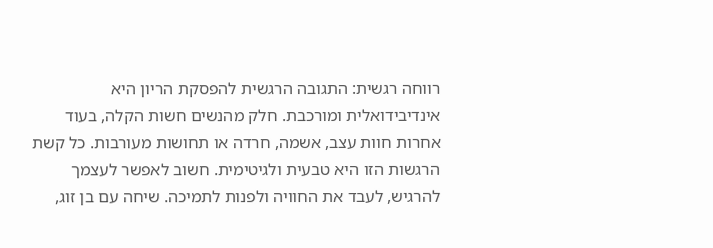רווחה רגשית: התגובה הרגשית להפסקת הריון היא אינדיבידואלית ומורכבת. חלק מהנשים חשות הקלה, בעוד אחרות חוות עצב, אשמה, חרדה או תחושות מעורבות. כל קשת הרגשות הזו היא טבעית ולגיטימית. חשוב לאפשר לעצמך להרגיש, לעבד את החוויה ולפנות לתמיכה. שיחה עם בן זוג,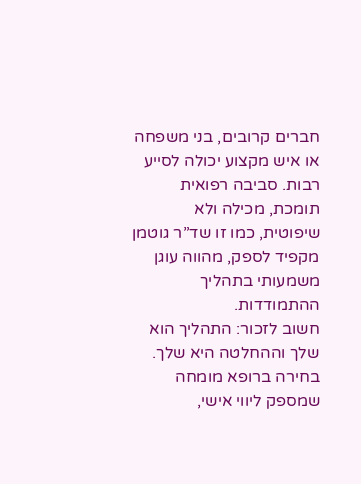חברים קרובים, בני משפחה או איש מקצוע יכולה לסייע רבות. סביבה רפואית תומכת, מכילה ולא שיפוטית, כמו זו שד”ר גוטמן מקפיד לספק, מהווה עוגן משמעותי בתהליך ההתמודדות.
חשוב לזכור: התהליך הוא שלך וההחלטה היא שלך. בחירה ברופא מומחה שמספק ליווי אישי,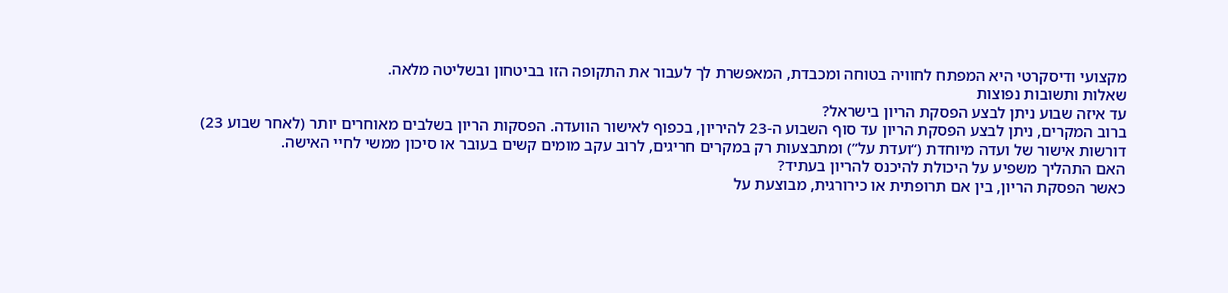מקצועי ודיסקרטי היא המפתח לחוויה בטוחה ומכבדת, המאפשרת לך לעבור את התקופה הזו בביטחון ובשליטה מלאה.
שאלות ותשובות נפוצות
עד איזה שבוע ניתן לבצע הפסקת הריון בישראל?
ברוב המקרים, ניתן לבצע הפסקת הריון עד סוף השבוע ה-23 להיריון, בכפוף לאישור הוועדה. הפסקות הריון בשלבים מאוחרים יותר (לאחר שבוע 23) דורשות אישור של ועדה מיוחדת (“ועדת על”) ומתבצעות רק במקרים חריגים, לרוב עקב מומים קשים בעובר או סיכון ממשי לחיי האישה.
האם התהליך משפיע על היכולת להיכנס להריון בעתיד?
כאשר הפסקת הריון, בין אם תרופתית או כירורגית, מבוצעת על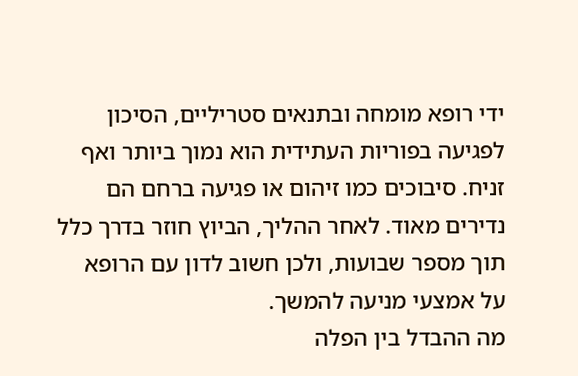ידי רופא מומחה ובתנאים סטריליים, הסיכון לפגיעה בפוריות העתידית הוא נמוך ביותר ואף זניח. סיבוכים כמו זיהום או פגיעה ברחם הם נדירים מאוד. לאחר ההליך, הביוץ חוזר בדרך כלל תוך מספר שבועות, ולכן חשוב לדון עם הרופא על אמצעי מניעה להמשך.
מה ההבדל בין הפלה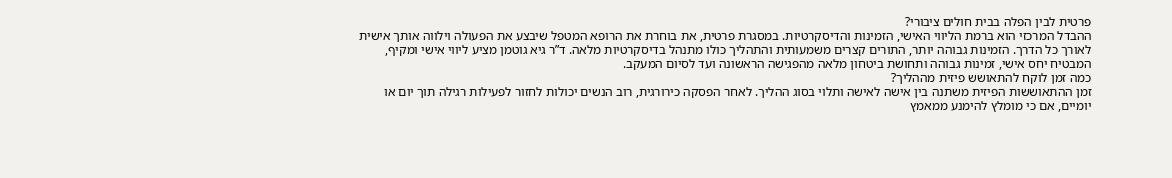פרטית לבין הפלה בבית חולים ציבורי?
ההבדל המרכזי הוא ברמת הליווי האישי, הזמינות והדיסקרטיות. במסגרת פרטית, את בוחרת את הרופא המטפל שיבצע את הפעולה וילווה אותך אישית לאורך כל הדרך. הזמינות גבוהה יותר, התורים קצרים משמעותית והתהליך כולו מתנהל בדיסקרטיות מלאה. ד”ר גיא גוטמן מציע ליווי אישי ומקיף, המבטיח יחס אישי, זמינות גבוהה ותחושת ביטחון מלאה מהפגישה הראשונה ועד לסיום המעקב.
כמה זמן לוקח להתאושש פיזית מההליך?
זמן ההתאוששות הפיזית משתנה בין אישה לאישה ותלוי בסוג ההליך. לאחר הפסקה כירורגית, רוב הנשים יכולות לחזור לפעילות רגילה תוך יום או יומיים, אם כי מומלץ להימנע ממאמץ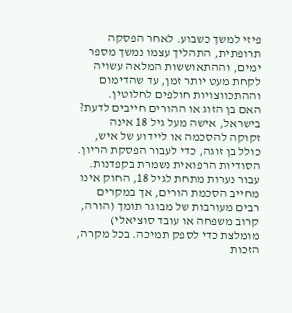פיזי למשך כשבוע. לאחר הפסקה תרופתית, התהליך עצמו נמשך מספר ימים, וההתאוששות המלאה עשויה לקחת מעט יותר זמן, עד שהדימום וההתכווצויות חולפים לחלוטין.
האם בן הזוג או ההורים חייבים לדעת?
בישראל, אישה מעל גיל 18 אינה זקוקה להסכמה או ליידוע של איש, כולל בן זוגה, כדי לעבור הפסקת הריון. הסודיות הרפואית נשמרת בקפדנות. עבור נערות מתחת לגיל 18, החוק אינו מחייב הסכמת הורים, אך במקרים רבים מעורבות של מבוגר תומך (הורה, קרוב משפחה או עובד סוציאלי) מומלצת כדי לספק תמיכה. בכל מקרה, הזכות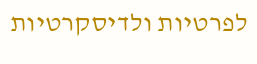לפרטיות ולדיסקרטיות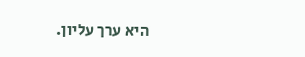היא ערך עליון.